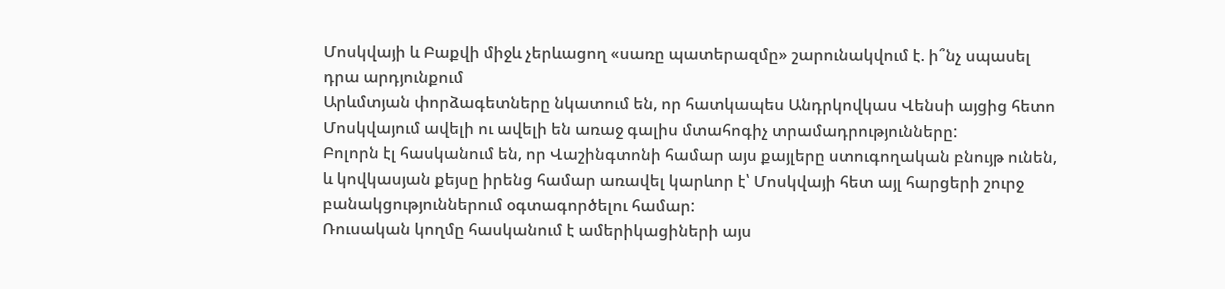Մոսկվայի և Բաքվի միջև չերևացող «սառը պատերազմը» շարունակվում է. ի՞նչ սպասել դրա արդյունքում
Արևմտյան փորձագետները նկատում են, որ հատկապես Անդրկովկաս Վենսի այցից հետո Մոսկվայում ավելի ու ավելի են առաջ գալիս մտահոգիչ տրամադրությունները:
Բոլորն էլ հասկանում են, որ Վաշինգտոնի համար այս քայլերը ստուգողական բնույթ ունեն, և կովկասյան քեյսը իրենց համար առավել կարևոր է՝ Մոսկվայի հետ այլ հարցերի շուրջ բանակցություններում օգտագործելու համար:
Ռուսական կողմը հասկանում է ամերիկացիների այս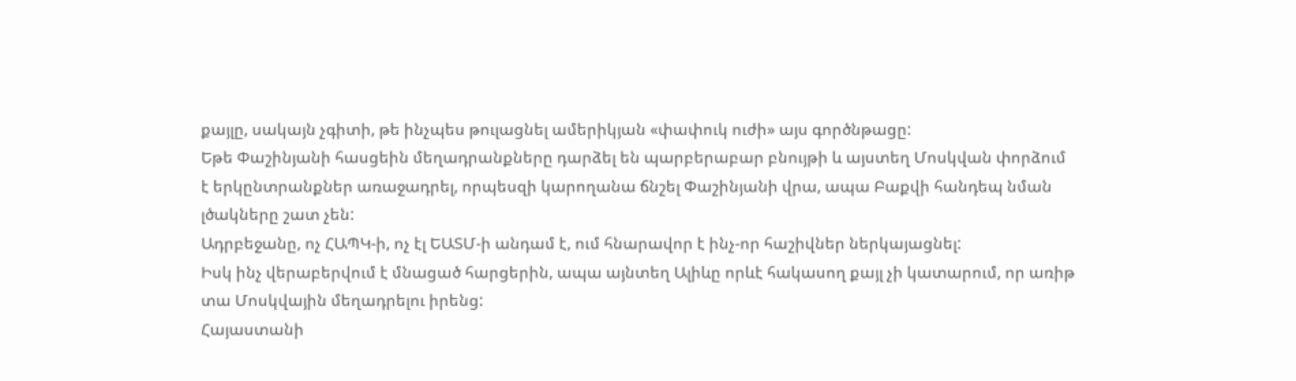քայլը, սակայն չգիտի, թե ինչպես թուլացնել ամերիկյան «փափուկ ուժի» այս գործնթացը:
Եթե Փաշինյանի հասցեին մեղադրանքները դարձել են պարբերաբար բնույթի և այստեղ Մոսկվան փորձում է երկընտրանքներ առաջադրել, որպեսզի կարողանա ճնշել Փաշինյանի վրա, ապա Բաքվի հանդեպ նման լծակները շատ չեն:
Ադրբեջանը, ոչ ՀԱՊԿ-ի, ոչ էլ ԵԱՏՄ-ի անդամ է, ում հնարավոր է ինչ-որ հաշիվներ ներկայացնել:
Իսկ ինչ վերաբերվում է մնացած հարցերին, ապա այնտեղ Ալիևը որևէ հակասող քայլ չի կատարում, որ առիթ տա Մոսկվային մեղադրելու իրենց:
Հայաստանի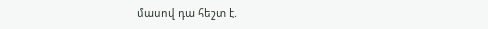մասով դա հեշտ է.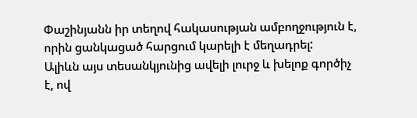Փաշինյանն իր տեղով հակասության ամբողջություն է, որին ցանկացած հարցում կարելի է մեղադրել:
Ալիևն այս տեսանկյունից ավելի լուրջ և խելոք գործիչ է, ով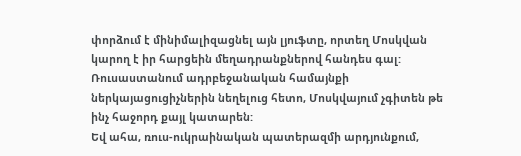փորձում է մինիմալիզացնել այն լյուֆտը, որտեղ Մոսկվան կարող է իր հարցեին մեղադրանքներով հանդես գալ:
Ռուսաստանում ադրբեջանական համայնքի ներկայացուցիչներին նեղելուց հետո, Մոսկվայում չգիտեն թե ինչ հաջորդ քայլ կատարեն:
Եվ ահա, ռուս-ուկրաինական պատերազմի արդյունքում,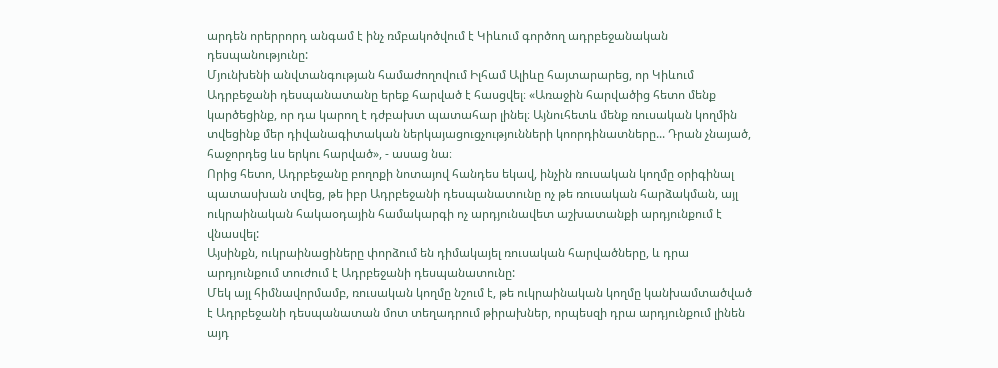արդեն որերրորդ անգամ է ինչ ռմբակոծվում է Կիևում գործող ադրբեջանական դեսպանությունը:
Մյունխենի անվտանգության համաժողովում Իլհամ Ալիևը հայտարարեց, որ Կիևում Ադրբեջանի դեսպանատանը երեք հարված է հասցվել։ «Առաջին հարվածից հետո մենք կարծեցինք, որ դա կարող է դժբախտ պատահար լինել։ Այնուհետև մենք ռուսական կողմին տվեցինք մեր դիվանագիտական ներկայացուցչությունների կոորդինատները... Դրան չնայած, հաջորդեց ևս երկու հարված», - ասաց նա։
Որից հետո, Ադրբեջանը բողոքի նոտայով հանդես եկավ, ինչին ռուսական կողմը օրիգինալ պատասխան տվեց, թե իբր Ադրբեջանի դեսպանատունը ոչ թե ռուսական հարձակման, այլ ուկրաինական հակաօդային համակարգի ոչ արդյունավետ աշխատանքի արդյունքում է վնասվել:
Այսինքն, ուկրաինացիները փորձում են դիմակայել ռուսական հարվածները, և դրա արդյունքում տուժում է Ադրբեջանի դեսպանատունը:
Մեկ այլ հիմնավորմամբ, ռուսական կողմը նշում է, թե ուկրաինական կողմը կանխամտածված է Ադրբեջանի դեսպանատան մոտ տեղադրում թիրախներ, որպեսզի դրա արդյունքում լինեն այդ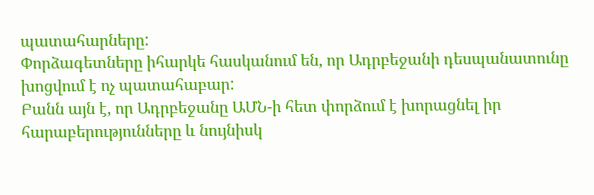պատահարները:
Փորձագետները իհարկե հասկանում են, որ Ադրբեջանի դեսպանատունը խոցվում է ոչ պատահաբար:
Բանն այն է, որ Ադրբեջանը ԱՄՆ-ի հետ փորձում է խորացնել իր հարաբերությունները և նույնիսկ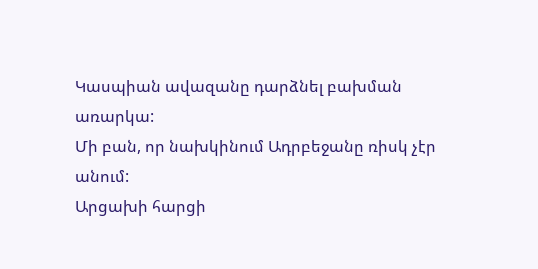Կասպիան ավազանը դարձնել բախման առարկա:
Մի բան, որ նախկինում Ադրբեջանը ռիսկ չէր անում:
Արցախի հարցի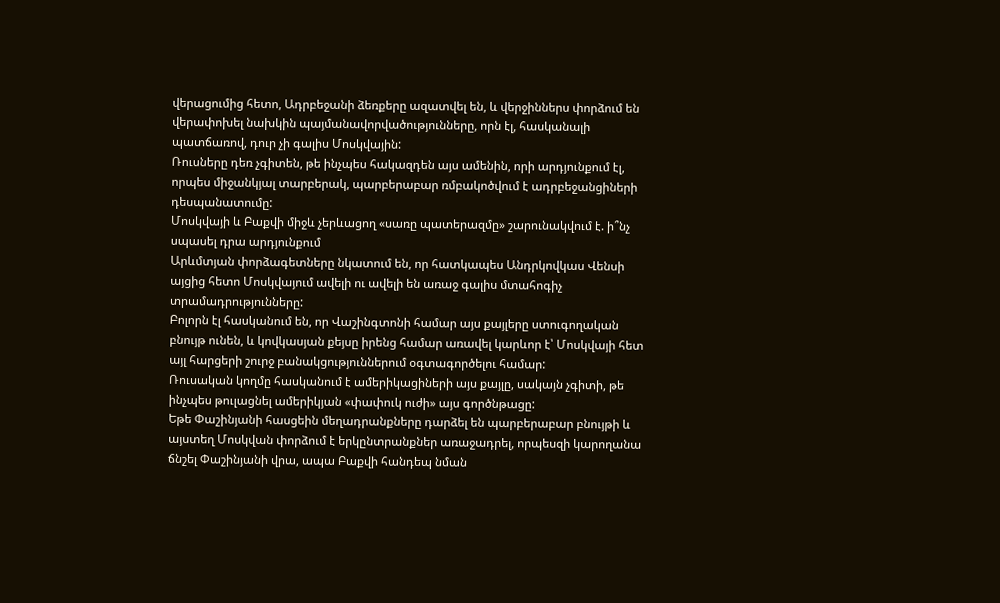վերացումից հետո, Ադրբեջանի ձեռքերը ազատվել են, և վերջիններս փորձում են վերափոխել նախկին պայմանավորվածությունները, որն էլ, հասկանալի պատճառով, դուր չի գալիս Մոսկվային:
Ռուսները դեռ չգիտեն, թե ինչպես հակազդեն այս ամենին, որի արդյունքում էլ, որպես միջանկյալ տարբերակ, պարբերաբար ռմբակոծվում է ադրբեջանցիների դեսպանատումը:
Մոսկվայի և Բաքվի միջև չերևացող «սառը պատերազմը» շարունակվում է. ի՞նչ սպասել դրա արդյունքում
Արևմտյան փորձագետները նկատում են, որ հատկապես Անդրկովկաս Վենսի այցից հետո Մոսկվայում ավելի ու ավելի են առաջ գալիս մտահոգիչ տրամադրությունները:
Բոլորն էլ հասկանում են, որ Վաշինգտոնի համար այս քայլերը ստուգողական բնույթ ունեն, և կովկասյան քեյսը իրենց համար առավել կարևոր է՝ Մոսկվայի հետ այլ հարցերի շուրջ բանակցություններում օգտագործելու համար:
Ռուսական կողմը հասկանում է ամերիկացիների այս քայլը, սակայն չգիտի, թե ինչպես թուլացնել ամերիկյան «փափուկ ուժի» այս գործնթացը:
Եթե Փաշինյանի հասցեին մեղադրանքները դարձել են պարբերաբար բնույթի և այստեղ Մոսկվան փորձում է երկընտրանքներ առաջադրել, որպեսզի կարողանա ճնշել Փաշինյանի վրա, ապա Բաքվի հանդեպ նման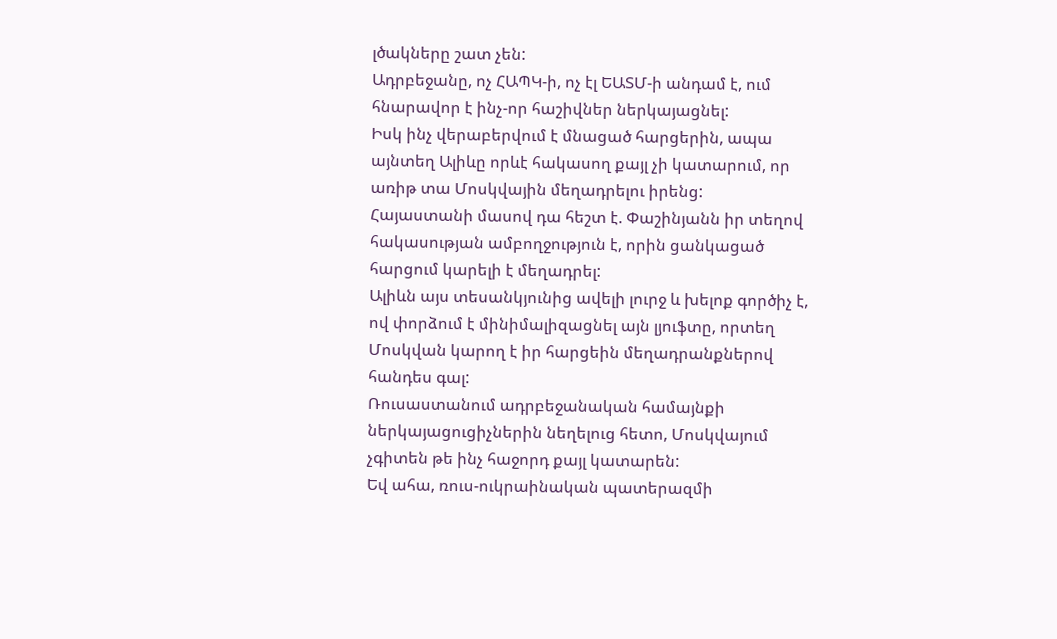լծակները շատ չեն:
Ադրբեջանը, ոչ ՀԱՊԿ-ի, ոչ էլ ԵԱՏՄ-ի անդամ է, ում հնարավոր է ինչ-որ հաշիվներ ներկայացնել:
Իսկ ինչ վերաբերվում է մնացած հարցերին, ապա այնտեղ Ալիևը որևէ հակասող քայլ չի կատարում, որ առիթ տա Մոսկվային մեղադրելու իրենց:
Հայաստանի մասով դա հեշտ է. Փաշինյանն իր տեղով հակասության ամբողջություն է, որին ցանկացած հարցում կարելի է մեղադրել:
Ալիևն այս տեսանկյունից ավելի լուրջ և խելոք գործիչ է, ով փորձում է մինիմալիզացնել այն լյուֆտը, որտեղ Մոսկվան կարող է իր հարցեին մեղադրանքներով հանդես գալ:
Ռուսաստանում ադրբեջանական համայնքի ներկայացուցիչներին նեղելուց հետո, Մոսկվայում չգիտեն թե ինչ հաջորդ քայլ կատարեն:
Եվ ահա, ռուս-ուկրաինական պատերազմի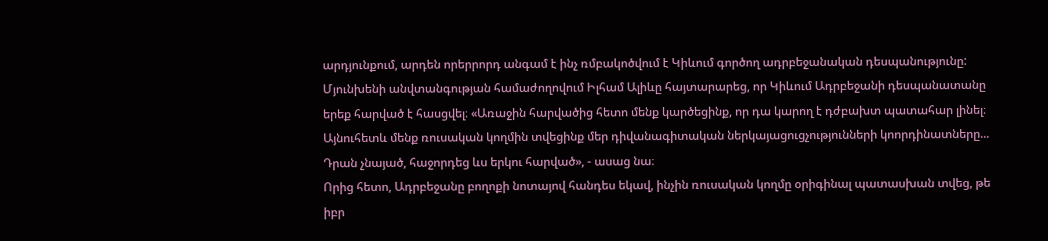արդյունքում, արդեն որերրորդ անգամ է ինչ ռմբակոծվում է Կիևում գործող ադրբեջանական դեսպանությունը:
Մյունխենի անվտանգության համաժողովում Իլհամ Ալիևը հայտարարեց, որ Կիևում Ադրբեջանի դեսպանատանը երեք հարված է հասցվել։ «Առաջին հարվածից հետո մենք կարծեցինք, որ դա կարող է դժբախտ պատահար լինել։ Այնուհետև մենք ռուսական կողմին տվեցինք մեր դիվանագիտական ներկայացուցչությունների կոորդինատները... Դրան չնայած, հաջորդեց ևս երկու հարված», - ասաց նա։
Որից հետո, Ադրբեջանը բողոքի նոտայով հանդես եկավ, ինչին ռուսական կողմը օրիգինալ պատասխան տվեց, թե իբր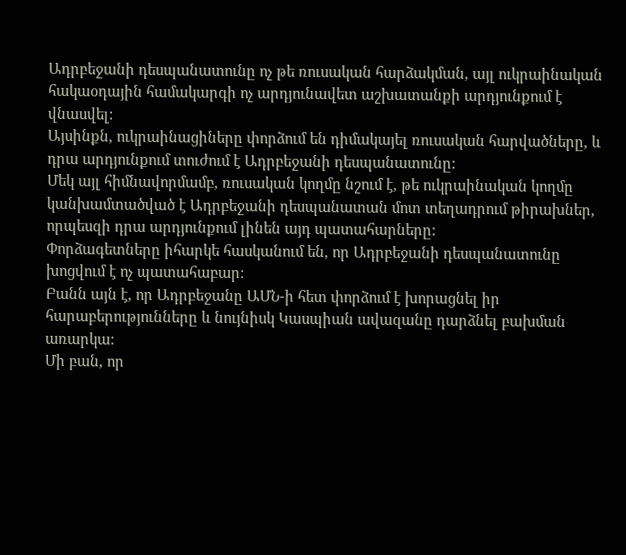Ադրբեջանի դեսպանատունը ոչ թե ռուսական հարձակման, այլ ուկրաինական հակաօդային համակարգի ոչ արդյունավետ աշխատանքի արդյունքում է վնասվել:
Այսինքն, ուկրաինացիները փորձում են դիմակայել ռուսական հարվածները, և դրա արդյունքում տուժում է Ադրբեջանի դեսպանատունը:
Մեկ այլ հիմնավորմամբ, ռուսական կողմը նշում է, թե ուկրաինական կողմը կանխամտածված է Ադրբեջանի դեսպանատան մոտ տեղադրում թիրախներ, որպեսզի դրա արդյունքում լինեն այդ պատահարները:
Փորձագետները իհարկե հասկանում են, որ Ադրբեջանի դեսպանատունը խոցվում է ոչ պատահաբար:
Բանն այն է, որ Ադրբեջանը ԱՄՆ-ի հետ փորձում է խորացնել իր հարաբերությունները և նույնիսկ Կասպիան ավազանը դարձնել բախման առարկա:
Մի բան, որ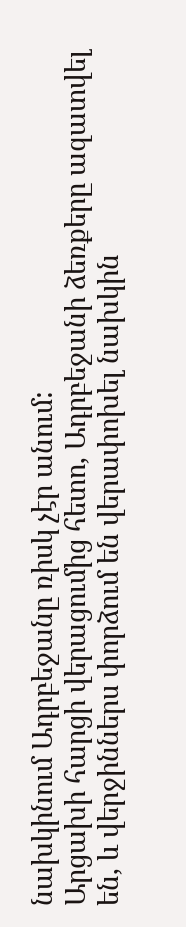նախկինում Ադրբեջանը ռիսկ չէր անում:
Արցախի հարցի վերացումից հետո, Ադրբեջանի ձեռքերը ազատվել են, և վերջիններս փորձում են վերափոխել նախկին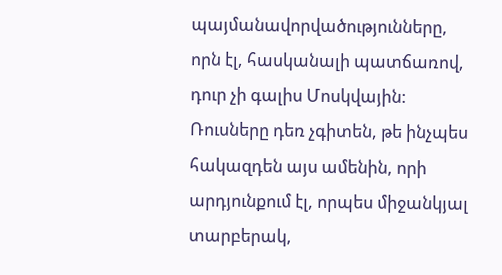պայմանավորվածությունները, որն էլ, հասկանալի պատճառով, դուր չի գալիս Մոսկվային:
Ռուսները դեռ չգիտեն, թե ինչպես հակազդեն այս ամենին, որի արդյունքում էլ, որպես միջանկյալ տարբերակ,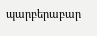պարբերաբար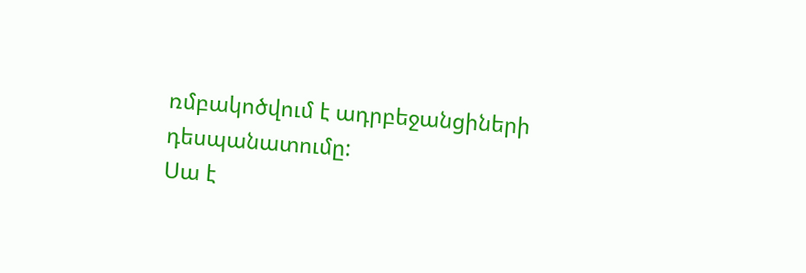ռմբակոծվում է ադրբեջանցիների դեսպանատումը:
Սա է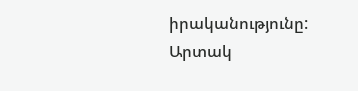իրականությունը:
Արտակ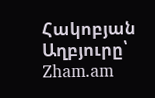Հակոբյան
Աղբյուրը՝ Zham.am